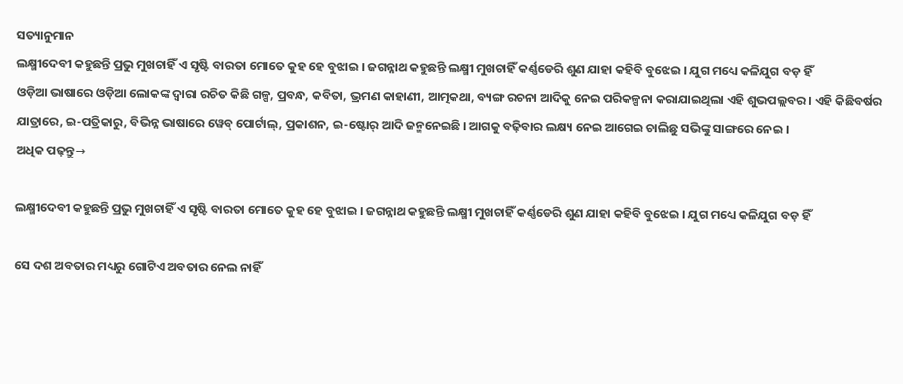ସତ୍ୟାନୁମାନ
ଲକ୍ଷ୍ମୀଦେବୀ କହୁଛନ୍ତି ପ୍ରଭୁ ମୁଖଚାହିଁ ଏ ସୃଷ୍ଟି ବାରତା ମୋତେ କୁହ ହେ ବୁଝାଇ । ଜଗନ୍ନାଥ କହୁଛନ୍ତି ଲକ୍ଷ୍ମୀ ମୁଖଚାହିଁ କର୍ଣ୍ଣଡେରି ଶୁଣ ଯାହା କହିବି ବୁଝେଇ । ଯୁଗ ମଧ୍ୟେ କଳିଯୁଗ ବଡ଼ ହିଁ
ଓଡ଼ିଆ ଭାଷାରେ ଓଡ଼ିଆ ଲୋକଙ୍କ ଦ୍ୱାରା ରଚିତ କିଛି ଗଳ୍ପ, ପ୍ରବନ୍ଧ, କବିତା, ଭ୍ରମଣ କାହାଣୀ, ଆତ୍ମକଥା, ବ୍ୟଙ୍ଗ ରଚନା ଆଦିକୁ ନେଇ ପରିକଳ୍ପନା କରାଯାଇଥିଲା ଏହି ଶୁଭପଲ୍ଲବର । ଏହି କିଛିବର୍ଷର ଯାତ୍ରାରେ, ଇ-ପତ୍ରିକାରୁ, ବିଭିନ୍ନ ଭାଷାରେ ୱେବ୍ ପୋର୍ଟାଲ୍, ପ୍ରକାଶନ, ଇ-ଷ୍ଟୋର୍ ଆଦି ଜନ୍ମନେଇଛି । ଆଗକୁ ବଢ଼ିବାର ଲକ୍ଷ୍ୟ ନେଇ ଆଗେଇ ଚାଲିଛୁ ସଭିଙ୍କୁ ସାଙ୍ଗରେ ନେଇ ।
ଅଧିକ ପଢ଼ନ୍ତୁ→

ଲକ୍ଷ୍ମୀଦେବୀ କହୁଛନ୍ତି ପ୍ରଭୁ ମୁଖଚାହିଁ ଏ ସୃଷ୍ଟି ବାରତା ମୋତେ କୁହ ହେ ବୁଝାଇ । ଜଗନ୍ନାଥ କହୁଛନ୍ତି ଲକ୍ଷ୍ମୀ ମୁଖଚାହିଁ କର୍ଣ୍ଣଡେରି ଶୁଣ ଯାହା କହିବି ବୁଝେଇ । ଯୁଗ ମଧ୍ୟେ କଳିଯୁଗ ବଡ଼ ହିଁ

ସେ ଦଶ ଅବତାର ମଧ୍ୟରୁ ଗୋଟିଏ ଅବତାର ନେଲ ନାହିଁ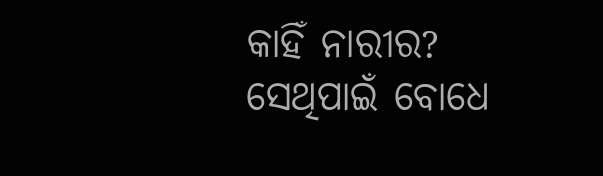କାହିଁ ନାରୀର? ସେଥିପାଇଁ ବୋଧେ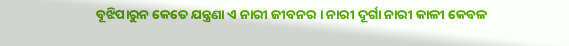ବୂଝିପାରୁନ କେତେ ଯନ୍ତ୍ରଣା ଏ ନାରୀ ଜୀବନର । ନାରୀ ଦୂର୍ଗା ନାରୀ କାଳୀ କେବଳ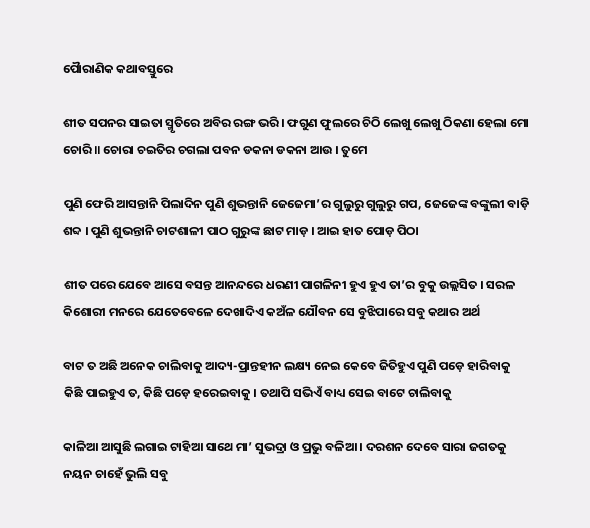ପୈାରାଣିକ କଥାବସ୍ତୁରେ

ଶୀତ ସପନର ସାଇତା ସ୍ମୃତିରେ ଅବିର ରଙ୍ଗ ଭରି । ଫଗୁଣ ଫୁଲରେ ଚିଠି ଲେଖୁ ଲେଖୁ ଠିକଣା ହେଲା ମୋ ଚୋରି ॥ ଚୋରା ଚଇତିର ଚଗଲା ପବନ ଡକନା ଡକନା ଆଉ । ତୁମେ

ପୁଣି ଫେରି ଆସନ୍ତାନି ପିଲାଦିନ ପୁଣି ଶୁଭନ୍ତାନି ଜେଜେମା’ର ଗୁଲୁରୁ ଗୁଲୁରୁ ଗପ, ଜେଜେଙ୍କ ବଙ୍କୁଲୀ ବାଡ଼ି ଶବ୍ଦ । ପୁଣି ଶୁଭନ୍ତାନି ଚାଟଶାଳୀ ପାଠ ଗୁରୁଙ୍କ ଛାଟ ମାଡ଼ । ଆଇ ହାତ ପୋଡ଼ ପିଠା

ଶୀତ ପରେ ଯେବେ ଆସେ ବସନ୍ତ ଆନନ୍ଦରେ ଧରଣୀ ପାଗଳିନୀ ହୁଏ ହୁଏ ତା’ର ବୁକୁ ଉଲ୍ଲସିତ । ସରଳ କିଶୋରୀ ମନରେ ଯେତେବେଳେ ଦେଖାଦିଏ କଅଁଳ ଯୌବନ ସେ ବୁଝିପାରେ ସବୁ କଥାର ଅର୍ଥ

ବାଟ ତ ଅଛି ଅନେକ ଚାଲିବାକୁ ଆଦ୍ୟ-ପ୍ରାନ୍ତହୀନ ଲକ୍ଷ୍ୟ ନେଇ କେବେ ଜିତିହୁଏ ପୁଣି ପଡ଼େ ହାରିବାକୁ କିଛି ପାଇହୁଏ ତ, କିଛି ପଡ଼େ ହରେଇବାକୁ । ତଥାପି ସଭିଏଁ ବାଧ୍ୟ ସେଇ ବାଟେ ଚାଲିବାକୁ

କାଳିଆ ଆସୁଛି ଲଗାଇ ଟାହିଆ ସାଥେ ମା’ ସୁଭଦ୍ରା ଓ ପ୍ରଭୁ ବଳିଆ । ଦରଶନ ଦେବେ ସାରା ଜଗତକୁ ନୟନ ଚାହେଁ ଭୁଲି ସବୁ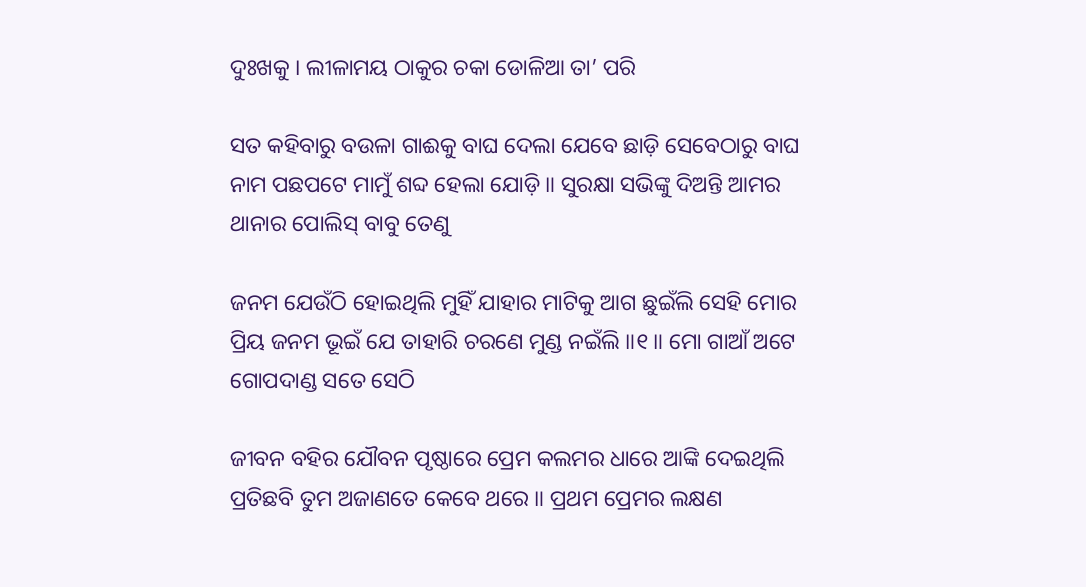ଦୁଃଖକୁ । ଲୀଳାମୟ ଠାକୁର ଚକା ଡୋଳିଆ ତା’ ପରି

ସତ କହିବାରୁ ବଉଳା ଗାଈକୁ ବାଘ ଦେଲା ଯେବେ ଛାଡ଼ି ସେବେଠାରୁ ବାଘ ନାମ ପଛପଟେ ମାମୁଁ ଶବ୍ଦ ହେଲା ଯୋଡ଼ି ॥ ସୁରକ୍ଷା ସଭିଙ୍କୁ ଦିଅନ୍ତି ଆମର ଥାନାର ପୋଲିସ୍ ବାବୁ ତେଣୁ

ଜନମ ଯେଉଁଠି ହୋଇଥିଲି ମୁହିଁ ଯାହାର ମାଟିକୁ ଆଗ ଛୁଇଁଲି ସେହି ମୋର ପ୍ରିୟ ଜନମ ଭୂଇଁ ଯେ ତାହାରି ଚରଣେ ମୁଣ୍ଡ ନଇଁଲି ॥୧॥ ମୋ ଗାଆଁ ଅଟେ ଗୋପଦାଣ୍ଡ ସତେ ସେଠି

ଜୀବନ ବହିର ଯୌବନ ପୃଷ୍ଠାରେ ପ୍ରେମ କଲମର ଧାରେ ଆଙ୍କି ଦେଇଥିଲି ପ୍ରତିଛବି ତୁମ ଅଜାଣତେ କେବେ ଥରେ ॥ ପ୍ରଥମ ପ୍ରେମର ଲକ୍ଷଣ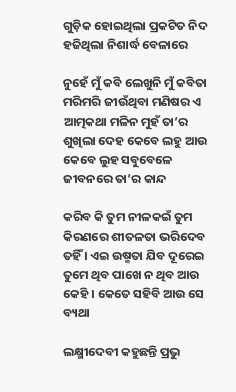ଗୁଡ଼ିକ ହୋଇଥିଲା ପ୍ରକଟିତ ନିଦ ହଜିଥିଲା ନିଶାର୍ଦ୍ଧ ବେଳାରେ

ନୁହେଁ ମୁଁ କବି ଲେଖୁନି ମୁଁ କବିତା ମରିମରି ଜୀଉଁଥିବା ମଣିଷର ଏ ଆତ୍ମକଥା ମଳିନ ମୁହଁ ତା’ର ଶୁଖିଲା ଦେହ କେବେ ଲହୁ ଆଉ କେବେ ଲୁହ ସବୁବେଳେ ଜୀବନରେ ତା’ର କାନ୍ଦ

କରିବ କି ତୁମ ନୀଳକଇଁ ତୁମ କିରଣରେ ଶୀତଳତା ଭରିଦେବ ତହିଁ । ଏଇ ଉଷ୍ମତା ଯିବ ଦୂରେଇ ତୁମେ ଥିବ ପାଖେ ନ ଥିବ ଆଉ କେହି । କେତେ ସହିବି ଆଉ ସେ ବ୍ୟଥା

ଲକ୍ଷ୍ମୀଦେବୀ କହୁଛନ୍ତି ପ୍ରଭୁ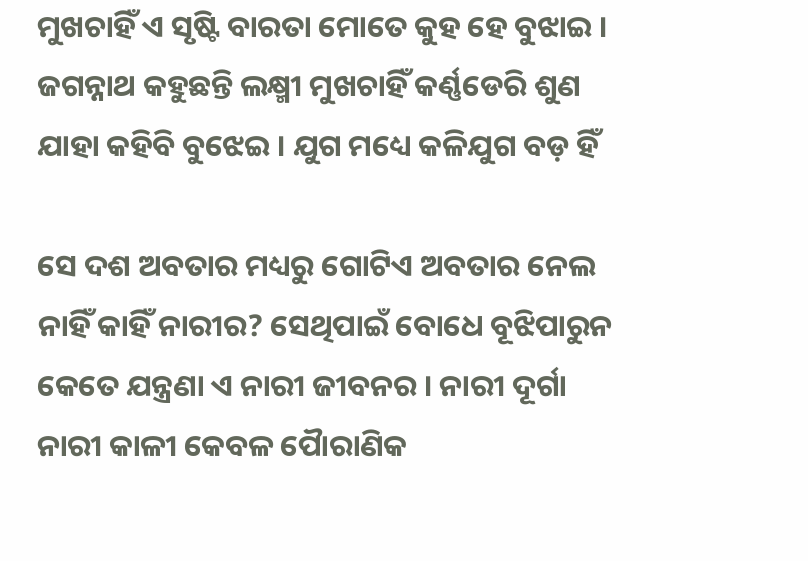ମୁଖଚାହିଁ ଏ ସୃଷ୍ଟି ବାରତା ମୋତେ କୁହ ହେ ବୁଝାଇ । ଜଗନ୍ନାଥ କହୁଛନ୍ତି ଲକ୍ଷ୍ମୀ ମୁଖଚାହିଁ କର୍ଣ୍ଣଡେରି ଶୁଣ ଯାହା କହିବି ବୁଝେଇ । ଯୁଗ ମଧ୍ୟେ କଳିଯୁଗ ବଡ଼ ହିଁ

ସେ ଦଶ ଅବତାର ମଧ୍ୟରୁ ଗୋଟିଏ ଅବତାର ନେଲ ନାହିଁ କାହିଁ ନାରୀର? ସେଥିପାଇଁ ବୋଧେ ବୂଝିପାରୁନ କେତେ ଯନ୍ତ୍ରଣା ଏ ନାରୀ ଜୀବନର । ନାରୀ ଦୂର୍ଗା ନାରୀ କାଳୀ କେବଳ ପୈାରାଣିକ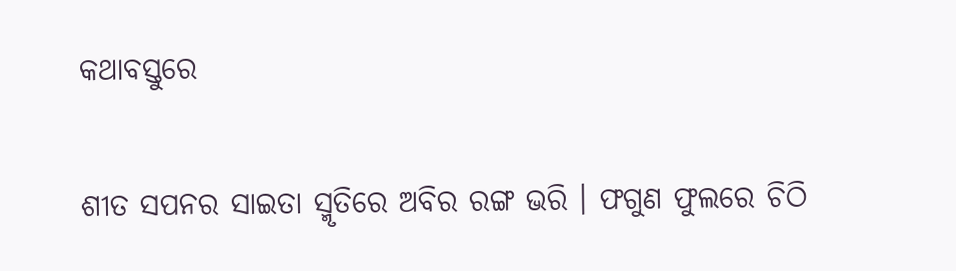କଥାବସ୍ତୁରେ

ଶୀତ ସପନର ସାଇତା ସ୍ମୃତିରେ ଅବିର ରଙ୍ଗ ଭରି । ଫଗୁଣ ଫୁଲରେ ଚିଠି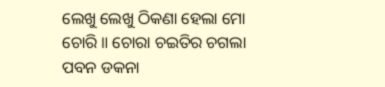ଲେଖୁ ଲେଖୁ ଠିକଣା ହେଲା ମୋ ଚୋରି ॥ ଚୋରା ଚଇତିର ଚଗଲା ପବନ ଡକନା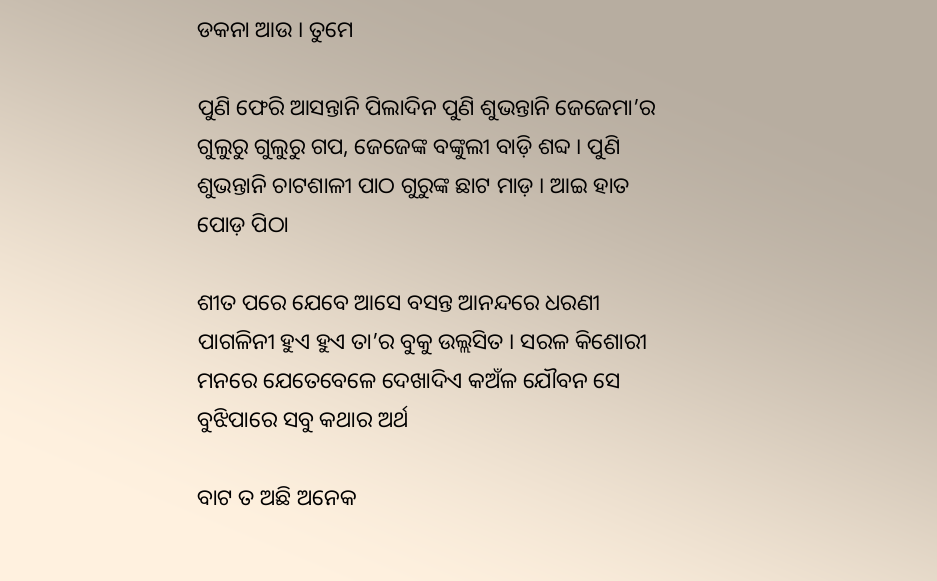ଡକନା ଆଉ । ତୁମେ

ପୁଣି ଫେରି ଆସନ୍ତାନି ପିଲାଦିନ ପୁଣି ଶୁଭନ୍ତାନି ଜେଜେମା’ର ଗୁଲୁରୁ ଗୁଲୁରୁ ଗପ, ଜେଜେଙ୍କ ବଙ୍କୁଲୀ ବାଡ଼ି ଶବ୍ଦ । ପୁଣି ଶୁଭନ୍ତାନି ଚାଟଶାଳୀ ପାଠ ଗୁରୁଙ୍କ ଛାଟ ମାଡ଼ । ଆଇ ହାତ ପୋଡ଼ ପିଠା

ଶୀତ ପରେ ଯେବେ ଆସେ ବସନ୍ତ ଆନନ୍ଦରେ ଧରଣୀ ପାଗଳିନୀ ହୁଏ ହୁଏ ତା’ର ବୁକୁ ଉଲ୍ଲସିତ । ସରଳ କିଶୋରୀ ମନରେ ଯେତେବେଳେ ଦେଖାଦିଏ କଅଁଳ ଯୌବନ ସେ ବୁଝିପାରେ ସବୁ କଥାର ଅର୍ଥ

ବାଟ ତ ଅଛି ଅନେକ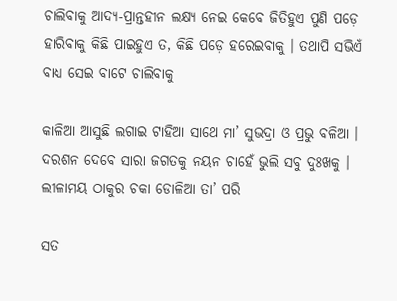ଚାଲିବାକୁ ଆଦ୍ୟ-ପ୍ରାନ୍ତହୀନ ଲକ୍ଷ୍ୟ ନେଇ କେବେ ଜିତିହୁଏ ପୁଣି ପଡ଼େ ହାରିବାକୁ କିଛି ପାଇହୁଏ ତ, କିଛି ପଡ଼େ ହରେଇବାକୁ । ତଥାପି ସଭିଏଁ ବାଧ୍ୟ ସେଇ ବାଟେ ଚାଲିବାକୁ

କାଳିଆ ଆସୁଛି ଲଗାଇ ଟାହିଆ ସାଥେ ମା’ ସୁଭଦ୍ରା ଓ ପ୍ରଭୁ ବଳିଆ । ଦରଶନ ଦେବେ ସାରା ଜଗତକୁ ନୟନ ଚାହେଁ ଭୁଲି ସବୁ ଦୁଃଖକୁ । ଲୀଳାମୟ ଠାକୁର ଚକା ଡୋଳିଆ ତା’ ପରି

ସତ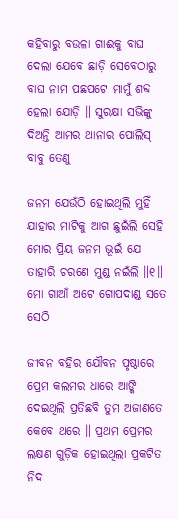କହିବାରୁ ବଉଳା ଗାଈକୁ ବାଘ ଦେଲା ଯେବେ ଛାଡ଼ି ସେବେଠାରୁ ବାଘ ନାମ ପଛପଟେ ମାମୁଁ ଶବ୍ଦ ହେଲା ଯୋଡ଼ି ॥ ସୁରକ୍ଷା ସଭିଙ୍କୁ ଦିଅନ୍ତି ଆମର ଥାନାର ପୋଲିସ୍ ବାବୁ ତେଣୁ

ଜନମ ଯେଉଁଠି ହୋଇଥିଲି ମୁହିଁ ଯାହାର ମାଟିକୁ ଆଗ ଛୁଇଁଲି ସେହି ମୋର ପ୍ରିୟ ଜନମ ଭୂଇଁ ଯେ ତାହାରି ଚରଣେ ମୁଣ୍ଡ ନଇଁଲି ॥୧॥ ମୋ ଗାଆଁ ଅଟେ ଗୋପଦାଣ୍ଡ ସତେ ସେଠି

ଜୀବନ ବହିର ଯୌବନ ପୃଷ୍ଠାରେ ପ୍ରେମ କଲମର ଧାରେ ଆଙ୍କି ଦେଇଥିଲି ପ୍ରତିଛବି ତୁମ ଅଜାଣତେ କେବେ ଥରେ ॥ ପ୍ରଥମ ପ୍ରେମର ଲକ୍ଷଣ ଗୁଡ଼ିକ ହୋଇଥିଲା ପ୍ରକଟିତ ନିଦ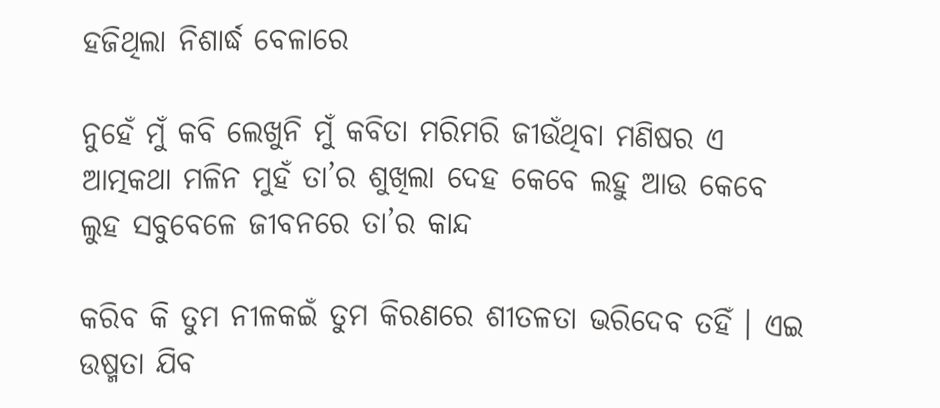ହଜିଥିଲା ନିଶାର୍ଦ୍ଧ ବେଳାରେ

ନୁହେଁ ମୁଁ କବି ଲେଖୁନି ମୁଁ କବିତା ମରିମରି ଜୀଉଁଥିବା ମଣିଷର ଏ ଆତ୍ମକଥା ମଳିନ ମୁହଁ ତା’ର ଶୁଖିଲା ଦେହ କେବେ ଲହୁ ଆଉ କେବେ ଲୁହ ସବୁବେଳେ ଜୀବନରେ ତା’ର କାନ୍ଦ

କରିବ କି ତୁମ ନୀଳକଇଁ ତୁମ କିରଣରେ ଶୀତଳତା ଭରିଦେବ ତହିଁ । ଏଇ ଉଷ୍ମତା ଯିବ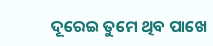ଦୂରେଇ ତୁମେ ଥିବ ପାଖେ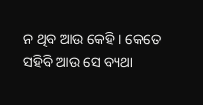ନ ଥିବ ଆଉ କେହି । କେତେ ସହିବି ଆଉ ସେ ବ୍ୟଥା